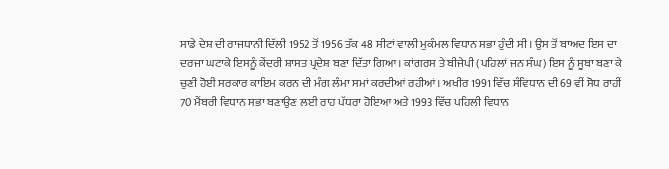ਸਾਡੇ ਦੇਸ਼ ਦੀ ਰਾਜਧਾਨੀ ਦਿੱਲੀ 1952 ਤੋਂ 1956 ਤੱਕ 48 ਸੀਟਾਂ ਵਾਲੀ ਮੁਕੰਮਲ ਵਿਧਾਨ ਸਭਾ ਹੁੰਦੀ ਸੀ। ਉਸ ਤੋਂ ਬਾਅਦ ਇਸ ਦਾ ਦਰਜਾ ਘਟਾਕੇ ਇਸਨੂੰ ਕੇਂਦਰੀ ਸ਼ਾਸਤ ਪ੍ਰਦੇਸ਼ ਬਣਾ ਦਿੱਤਾ ਗਿਆ। ਕਾਂਗਰਸ ਤੇ ਬੀਜੇਪੀ (ਪਹਿਲਾਂ ਜਨ ਸੰਘ) ਇਸ ਨੂੰ ਸੂਬਾ ਬਣਾ ਕੇ ਚੁਣੀ ਹੋਈ ਸਰਕਾਰ ਕਾਇਮ ਕਰਨ ਦੀ ਮੰਗ ਲੰਮਾ ਸਮਾਂ ਕਰਦੀਆਂ ਰਹੀਆਂ। ਅਖੀਰ 1991 ਵਿੱਚ ਸੰਵਿਧਾਨ ਦੀ 69 ਵੀਂ ਸੋਧ ਰਾਹੀਂ 70 ਮੈਂਬਰੀ ਵਿਧਾਨ ਸਭਾ ਬਣਾਉਣ ਲਈ ਰਾਹ ਪੱਧਰਾ ਹੋਇਆ ਅਤੇ 1993 ਵਿੱਚ ਪਹਿਲੀ ਵਿਧਾਨ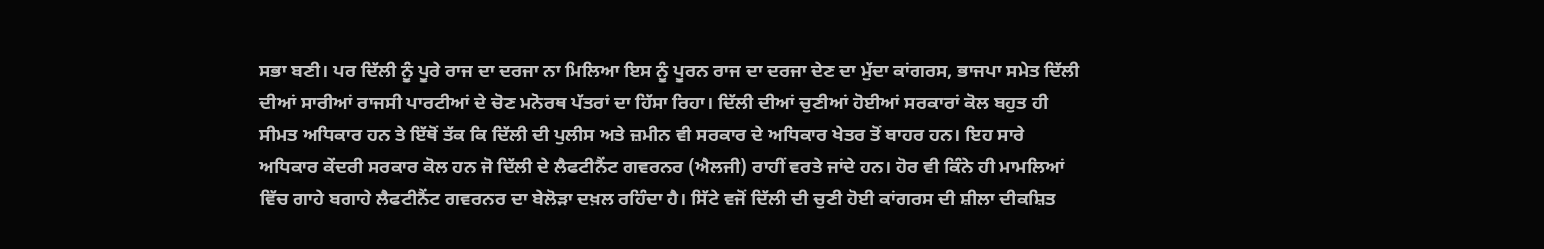ਸਭਾ ਬਣੀ। ਪਰ ਦਿੱਲੀ ਨੂੰ ਪੂਰੇ ਰਾਜ ਦਾ ਦਰਜਾ ਨਾ ਮਿਲਿਆ ਇਸ ਨੂੰ ਪੂਰਨ ਰਾਜ ਦਾ ਦਰਜਾ ਦੇਣ ਦਾ ਮੁੱਦਾ ਕਾਂਗਰਸ, ਭਾਜਪਾ ਸਮੇਤ ਦਿੱਲੀ ਦੀਆਂ ਸਾਰੀਆਂ ਰਾਜਸੀ ਪਾਰਟੀਆਂ ਦੇ ਚੋਣ ਮਨੋਰਥ ਪੱਤਰਾਂ ਦਾ ਹਿੱਸਾ ਰਿਹਾ। ਦਿੱਲੀ ਦੀਆਂ ਚੁਣੀਆਂ ਹੋਈਆਂ ਸਰਕਾਰਾਂ ਕੋਲ ਬਹੁਤ ਹੀ ਸੀਮਤ ਅਧਿਕਾਰ ਹਨ ਤੇ ਇੱਥੋਂ ਤੱਕ ਕਿ ਦਿੱਲੀ ਦੀ ਪੁਲੀਸ ਅਤੇ ਜ਼ਮੀਨ ਵੀ ਸਰਕਾਰ ਦੇ ਅਧਿਕਾਰ ਖੇਤਰ ਤੋਂ ਬਾਹਰ ਹਨ। ਇਹ ਸਾਰੇ ਅਧਿਕਾਰ ਕੇਂਦਰੀ ਸਰਕਾਰ ਕੋਲ ਹਨ ਜੋ ਦਿੱਲੀ ਦੇ ਲੈਫਟੀਨੈਂਟ ਗਵਰਨਰ (ਐਲਜੀ) ਰਾਹੀਂ ਵਰਤੇ ਜਾਂਦੇ ਹਨ। ਹੋਰ ਵੀ ਕਿੰਨੇ ਹੀ ਮਾਮਲਿਆਂ ਵਿੱਚ ਗਾਹੇ ਬਗਾਹੇ ਲੈਫਟੀਨੈਂਟ ਗਵਰਨਰ ਦਾ ਬੇਲੋੜਾ ਦਖ਼ਲ ਰਹਿੰਦਾ ਹੈ। ਸਿੱਟੇ ਵਜੋਂ ਦਿੱਲੀ ਦੀ ਚੁਣੀ ਹੋਈ ਕਾਂਗਰਸ ਦੀ ਸ਼ੀਲਾ ਦੀਕਸ਼ਿਤ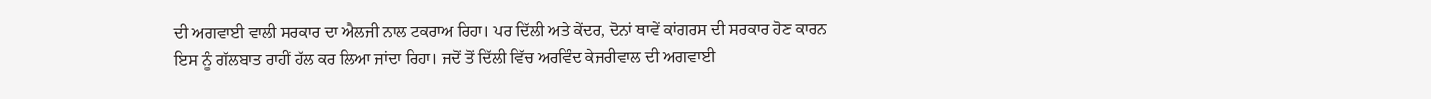ਦੀ ਅਗਵਾਈ ਵਾਲੀ ਸਰਕਾਰ ਦਾ ਐਲਜੀ ਨਾਲ ਟਕਰਾਅ ਰਿਹਾ। ਪਰ ਦਿੱਲੀ ਅਤੇ ਕੇਂਦਰ, ਦੋਨਾਂ ਥਾਵੇਂ ਕਾਂਗਰਸ ਦੀ ਸਰਕਾਰ ਹੋਣ ਕਾਰਨ ਇਸ ਨੂੰ ਗੱਲਬਾਤ ਰਾਹੀਂ ਹੱਲ ਕਰ ਲਿਆ ਜਾਂਦਾ ਰਿਹਾ। ਜਦੋਂ ਤੋਂ ਦਿੱਲੀ ਵਿੱਚ ਅਰਵਿੰਦ ਕੇਜਰੀਵਾਲ ਦੀ ਅਗਵਾਈ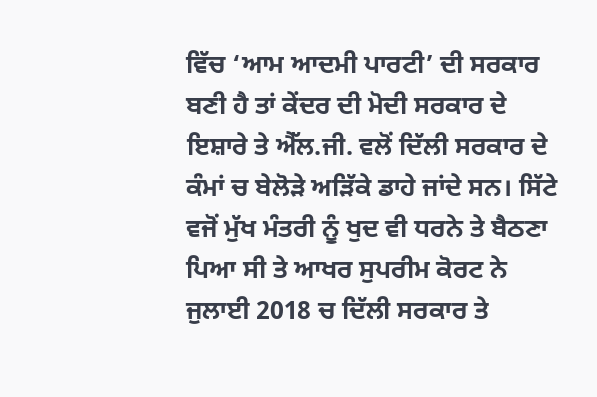ਵਿੱਚ ‘ਆਮ ਆਦਮੀ ਪਾਰਟੀ’ ਦੀ ਸਰਕਾਰ ਬਣੀ ਹੈ ਤਾਂ ਕੇਂਦਰ ਦੀ ਮੋਦੀ ਸਰਕਾਰ ਦੇ ਇਸ਼ਾਰੇ ਤੇ ਐੱਲ.ਜੀ. ਵਲੋਂ ਦਿੱਲੀ ਸਰਕਾਰ ਦੇ ਕੰਮਾਂ ਚ ਬੇਲੋੜੇ ਅੜਿੱਕੇ ਡਾਹੇ ਜਾਂਦੇ ਸਨ। ਸਿੱਟੇ ਵਜੋਂ ਮੁੱਖ ਮੰਤਰੀ ਨੂੰ ਖੁਦ ਵੀ ਧਰਨੇ ਤੇ ਬੈਠਣਾ ਪਿਆ ਸੀ ਤੇ ਆਖਰ ਸੁਪਰੀਮ ਕੋਰਟ ਨੇ ਜੁਲਾਈ 2018 ਚ ਦਿੱਲੀ ਸਰਕਾਰ ਤੇ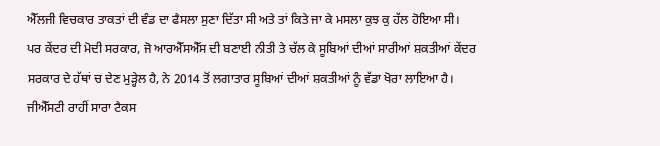ਐੱਲਜੀ ਵਿਚਕਾਰ ਤਾਕਤਾਂ ਦੀ ਵੰਡ ਦਾ ਫੈਸਲਾ ਸੁਣਾ ਦਿੱਤਾ ਸੀ ਅਤੇ ਤਾਂ ਕਿਤੇ ਜਾ ਕੇ ਮਸਲਾ ਕੁਝ ਕੁ ਹੱਲ ਹੋਇਆ ਸੀ।
ਪਰ ਕੇਂਦਰ ਦੀ ਮੋਦੀ ਸਰਕਾਰ, ਜੋ ਆਰਐੱਸਐੱਸ ਦੀ ਬਣਾਈ ਨੀਤੀ ਤੇ ਚੱਲ ਕੇ ਸੂਬਿਆਂ ਦੀਆਂ ਸਾਰੀਆਂ ਸ਼ਕਤੀਆਂ ਕੇਂਦਰ ਸਰਕਾਰ ਦੇ ਹੱਥਾਂ ਚ ਦੇਣ ਮੁੜ੍ਹੇਲ ਹੈ, ਨੇ 2014 ਤੋਂ ਲਗਾਤਾਰ ਸੂਬਿਆਂ ਦੀਆਂ ਸ਼ਕਤੀਆਂ ਨੂੰ ਵੱਡਾ ਖੋਰਾ ਲਾਇਆ ਹੈ। ਜੀਐੱਸਟੀ ਰਾਹੀਂ ਸਾਰਾ ਟੈਕਸ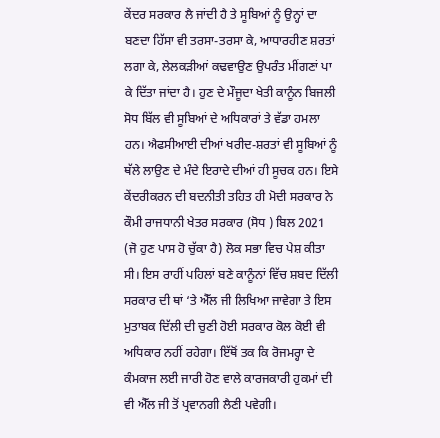ਕੇਂਦਰ ਸਰਕਾਰ ਲੈ ਜਾਂਦੀ ਹੈ ਤੇ ਸੂਬਿਆਂ ਨੂੰ ਉਨ੍ਹਾਂ ਦਾ ਬਣਦਾ ਹਿੱਸਾ ਵੀ ਤਰਸਾ-ਤਰਸਾ ਕੇ, ਆਧਾਰਹੀਣ ਸ਼ਰਤਾਂ ਲਗਾ ਕੇ, ਲੇਲਕੜੀਆਂ ਕਢਵਾਉਣ ਉਪਰੰਤ ਮੀਂਗਣਾਂ ਪਾ ਕੇ ਦਿੱਤਾ ਜਾਂਦਾ ਹੈ। ਹੁਣ ਦੇ ਮੌਜੂਦਾ ਖੇਤੀ ਕਾਨੂੰਨ ਬਿਜਲੀ ਸੋਧ ਬਿੱਲ ਵੀ ਸੂਬਿਆਂ ਦੇ ਅਧਿਕਾਰਾਂ ਤੇ ਵੱਡਾ ਹਮਲਾ ਹਨ। ਐਫਸੀਆਈ ਦੀਆਂ ਖਰੀਦ-ਸ਼ਰਤਾਂ ਵੀ ਸੂਬਿਆਂ ਨੂੰ ਥੱਲੇ ਲਾਉਣ ਦੇ ਮੰਦੇ ਇਰਾਦੇ ਦੀਆਂ ਹੀ ਸੂਚਕ ਹਨ। ਇਸੇ ਕੇਂਦਰੀਕਰਨ ਦੀ ਬਦਨੀਤੀ ਤਹਿਤ ਹੀ ਮੋਦੀ ਸਰਕਾਰ ਨੇ ਕੌਮੀ ਰਾਜਧਾਨੀ ਖੇਤਰ ਸਰਕਾਰ (ਸੋਧ ) ਬਿਲ 2021 (ਜੋ ਹੁਣ ਪਾਸ ਹੋ ਚੁੱਕਾ ਹੈ) ਲੋਕ ਸਭਾ ਵਿਚ ਪੇਸ਼ ਕੀਤਾ ਸੀ। ਇਸ ਰਾਹੀਂ ਪਹਿਲਾਂ ਬਣੇ ਕਾਨੂੰਨਾਂ ਵਿੱਚ ਸ਼ਬਦ ਦਿੱਲੀ ਸਰਕਾਰ ਦੀ ਥਾਂ ‘ਤੇ ਐੱਲ ਜੀ ਲਿਖਿਆ ਜਾਵੇਗਾ ਤੇ ਇਸ ਮੁਤਾਬਕ ਦਿੱਲੀ ਦੀ ਚੁਣੀ ਹੋਈ ਸਰਕਾਰ ਕੋਲ ਕੋਈ ਵੀ ਅਧਿਕਾਰ ਨਹੀਂ ਰਹੇਗਾ। ਇੱਥੋਂ ਤਕ ਕਿ ਰੋਜਮਰ੍ਹਾ ਦੇ ਕੰਮਕਾਜ ਲਈ ਜਾਰੀ ਹੋਣ ਵਾਲੇ ਕਾਰਜਕਾਰੀ ਹੁਕਮਾਂ ਦੀ ਵੀ ਐੱਲ ਜੀ ਤੋਂ ਪ੍ਰਵਾਨਗੀ ਲੈਣੀ ਪਵੇਗੀ।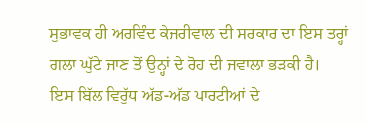ਸੁਭਾਵਕ ਹੀ ਅਰਵਿੰਦ ਕੇਜਰੀਵਾਲ ਦੀ ਸਰਕਾਰ ਦਾ ਇਸ ਤਰ੍ਹਾਂ ਗਲਾ ਘੁੱਟੇ ਜਾਣ ਤੋਂ ਉਨ੍ਹਾਂ ਦੇ ਰੋਹ ਦੀ ਜਵਾਲਾ ਭੜਕੀ ਹੈ।
ਇਸ ਬਿੱਲ ਵਿਰੁੱਧ ਅੱਡ-ਅੱਡ ਪਾਰਟੀਆਂ ਦੇ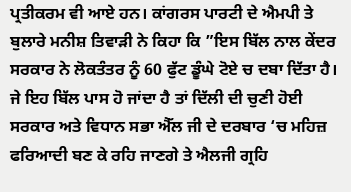ਪ੍ਰਤੀਕਰਮ ਵੀ ਆਏ ਹਨ। ਕਾਂਗਰਸ ਪਾਰਟੀ ਦੇ ਐਮਪੀ ਤੇ ਬੁਲਾਰੇ ਮਨੀਸ਼ ਤਿਵਾੜੀ ਨੇ ਕਿਹਾ ਕਿ ”ਇਸ ਬਿੱਲ ਨਾਲ ਕੇਂਦਰ ਸਰਕਾਰ ਨੇ ਲੋਕਤੰਤਰ ਨੂੰ 60 ਫੁੱਟ ਡੂੰਘੇ ਟੋਏ ਚ ਦਬਾ ਦਿੱਤਾ ਹੈ। ਜੇ ਇਹ ਬਿੱਲ ਪਾਸ ਹੋ ਜਾਂਦਾ ਹੈ ਤਾਂ ਦਿੱਲੀ ਦੀ ਚੁਣੀ ਹੋਈ ਸਰਕਾਰ ਅਤੇ ਵਿਧਾਨ ਸਭਾ ਐੱਲ ਜੀ ਦੇ ਦਰਬਾਰ ‘ਚ ਮਹਿਜ਼ ਫਰਿਆਦੀ ਬਣ ਕੇ ਰਹਿ ਜਾਣਗੇ ਤੇ ਐਲਜੀ ਗ੍ਰਹਿ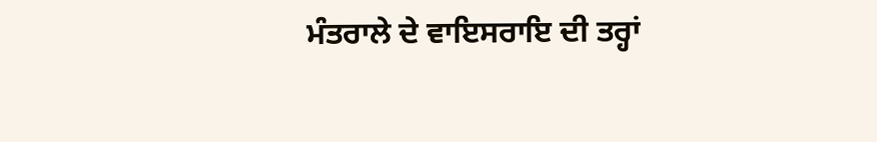ਮੰਤਰਾਲੇ ਦੇ ਵਾਇਸਰਾਇ ਦੀ ਤਰ੍ਹਾਂ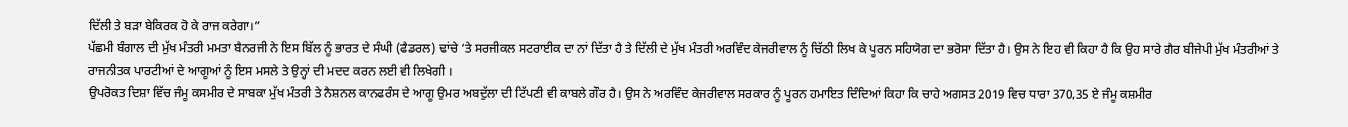ਦਿੱਲੀ ਤੇ ਬੜਾ ਬੇਕਿਰਕ ਹੋ ਕੇ ਰਾਜ ਕਰੇਗਾ।”
ਪੱਛਮੀ ਬੰਗਾਲ ਦੀ ਮੁੱਖ ਮੰਤਰੀ ਮਮਤਾ ਬੈਨਰਜੀ ਨੇ ਇਸ ਬਿੱਲ ਨੂੰ ਭਾਰਤ ਦੇ ਸੰਘੀ (ਫੈਡਰਲ) ਢਾਂਚੇ ‘ਤੇ ਸਰਜੀਕਲ ਸਟਰਾਈਕ ਦਾ ਨਾਂ ਦਿੱਤਾ ਹੈ ਤੇ ਦਿੱਲੀ ਦੇ ਮੁੱਖ ਮੰਤਰੀ ਅਰਵਿੰਦ ਕੇਜਰੀਵਾਲ ਨੂੰ ਚਿੱਠੀ ਲਿਖ ਕੇ ਪੂਰਨ ਸਹਿਯੋਗ ਦਾ ਭਰੋਸਾ ਦਿੱਤਾ ਹੈ। ਉਸ ਨੇ ਇਹ ਵੀ ਕਿਹਾ ਹੈ ਕਿ ਉਹ ਸਾਰੇ ਗੈਰ ਬੀਜੇਪੀ ਮੁੱਖ ਮੰਤਰੀਆਂ ਤੇ ਰਾਜਨੀਤਕ ਪਾਰਟੀਆਂ ਦੇ ਆਗੂਆਂ ਨੂੰ ਇਸ ਮਸਲੇ ਤੇ ਉਨ੍ਹਾਂ ਦੀ ਮਦਦ ਕਰਨ ਲਈ ਵੀ ਲਿਖੇਗੀ ।
ਉਪਰੋਕਤ ਦਿਸ਼ਾ ਵਿੱਚ ਜੰਮੂ ਕਸਮੀਰ ਦੇ ਸਾਬਕਾ ਮੁੱਖ ਮੰਤਰੀ ਤੇ ਨੈਸ਼ਨਲ ਕਾਨਫਰੰਸ ਦੇ ਆਗੂ ਉਮਰ ਅਬਦੁੱਲਾ ਦੀ ਟਿੱਪਣੀ ਵੀ ਕਾਬਲੇ ਗੌਰ ਹੈ। ਉਸ ਨੇ ਅਰਵਿੰਦ ਕੇਜਰੀਵਾਲ ਸਰਕਾਰ ਨੂੰ ਪੂਰਨ ਹਮਾਇਤ ਦਿੰਦਿਆਂ ਕਿਹਾ ਕਿ ਚਾਹੇ ਅਗਸਤ 2019 ਵਿਚ ਧਾਰਾ 370,35 ਏ ਜੰਮੂ ਕਸ਼ਮੀਰ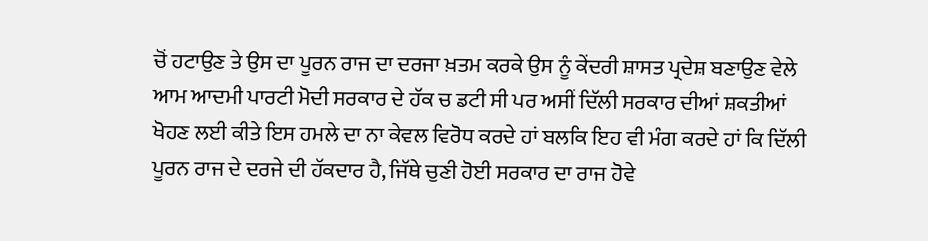ਚੋਂ ਹਟਾਉਣ ਤੇ ਉਸ ਦਾ ਪੂਰਨ ਰਾਜ ਦਾ ਦਰਜਾ ਖ਼ਤਮ ਕਰਕੇ ਉਸ ਨੂੰ ਕੇਂਦਰੀ ਸ਼ਾਸਤ ਪ੍ਰਦੇਸ਼ ਬਣਾਉਣ ਵੇਲੇ ਆਮ ਆਦਮੀ ਪਾਰਟੀ ਮੋਦੀ ਸਰਕਾਰ ਦੇ ਹੱਕ ਚ ਡਟੀ ਸੀ ਪਰ ਅਸੀਂ ਦਿੱਲੀ ਸਰਕਾਰ ਦੀਆਂ ਸ਼ਕਤੀਆਂ ਖੋਹਣ ਲਈ ਕੀਤੇ ਇਸ ਹਮਲੇ ਦਾ ਨਾ ਕੇਵਲ ਵਿਰੋਧ ਕਰਦੇ ਹਾਂ ਬਲਕਿ ਇਹ ਵੀ ਮੰਗ ਕਰਦੇ ਹਾਂ ਕਿ ਦਿੱਲੀ ਪੂਰਨ ਰਾਜ ਦੇ ਦਰਜੇ ਦੀ ਹੱਕਦਾਰ ਹੈ, ਜਿੱਥੇ ਚੁਣੀ ਹੋਈ ਸਰਕਾਰ ਦਾ ਰਾਜ ਹੋਵੇ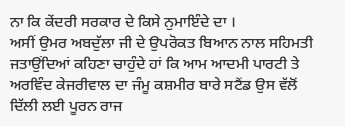ਨਾ ਕਿ ਕੇਂਦਰੀ ਸਰਕਾਰ ਦੇ ਕਿਸੇ ਨੁਮਾਇੰਦੇ ਦਾ ।
ਅਸੀਂ ਉਮਰ ਅਬਦੁੱਲਾ ਜੀ ਦੇ ਉਪਰੋਕਤ ਬਿਆਨ ਨਾਲ ਸਹਿਮਤੀ ਜਤਾਉਂਦਿਆਂ ਕਹਿਣਾ ਚਾਹੁੰਦੇ ਹਾਂ ਕਿ ਆਮ ਆਦਮੀ ਪਾਰਟੀ ਤੇ ਅਰਵਿੰਦ ਕੇਜਰੀਵਾਲ ਦਾ ਜੰਮੂ ਕਸ਼ਮੀਰ ਬਾਰੇ ਸਟੈਂਡ ਉਸ ਵੱਲੋਂ ਦਿੱਲੀ ਲਈ ਪੂਰਨ ਰਾਜ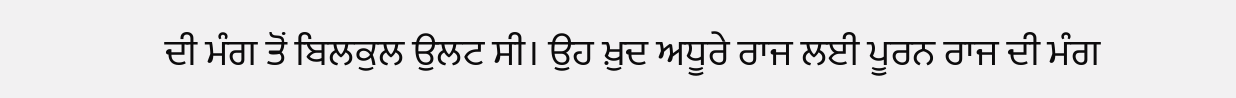ਦੀ ਮੰਗ ਤੋਂ ਬਿਲਕੁਲ ਉਲਟ ਸੀ। ਉਹ ਖ਼ੁਦ ਅਧੂਰੇ ਰਾਜ ਲਈ ਪੂਰਨ ਰਾਜ ਦੀ ਮੰਗ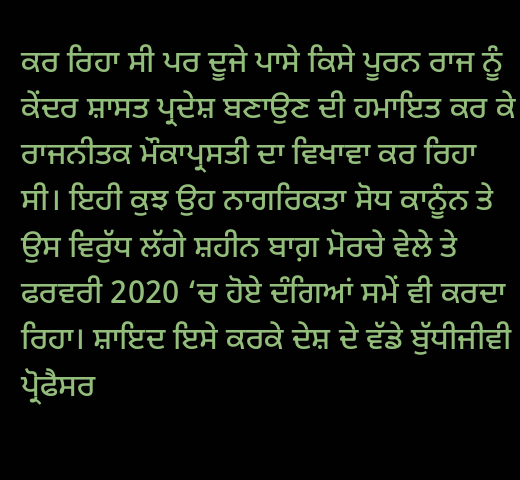ਕਰ ਰਿਹਾ ਸੀ ਪਰ ਦੂਜੇ ਪਾਸੇ ਕਿਸੇ ਪੂਰਨ ਰਾਜ ਨੂੰ ਕੇਂਦਰ ਸ਼ਾਸਤ ਪ੍ਰਦੇਸ਼ ਬਣਾਉਣ ਦੀ ਹਮਾਇਤ ਕਰ ਕੇ ਰਾਜਨੀਤਕ ਮੌਕਾਪ੍ਰਸਤੀ ਦਾ ਵਿਖਾਵਾ ਕਰ ਰਿਹਾ ਸੀ। ਇਹੀ ਕੁਝ ਉਹ ਨਾਗਰਿਕਤਾ ਸੋਧ ਕਾਨੂੰਨ ਤੇ ਉਸ ਵਿਰੁੱਧ ਲੱਗੇ ਸ਼ਹੀਨ ਬਾਗ਼ ਮੋਰਚੇ ਵੇਲੇ ਤੇ ਫਰਵਰੀ 2020 ‘ਚ ਹੋਏ ਦੰਗਿਆਂ ਸਮੇਂ ਵੀ ਕਰਦਾ ਰਿਹਾ। ਸ਼ਾਇਦ ਇਸੇ ਕਰਕੇ ਦੇਸ਼ ਦੇ ਵੱਡੇ ਬੁੱਧੀਜੀਵੀ ਪ੍ਰੋਫੈਸਰ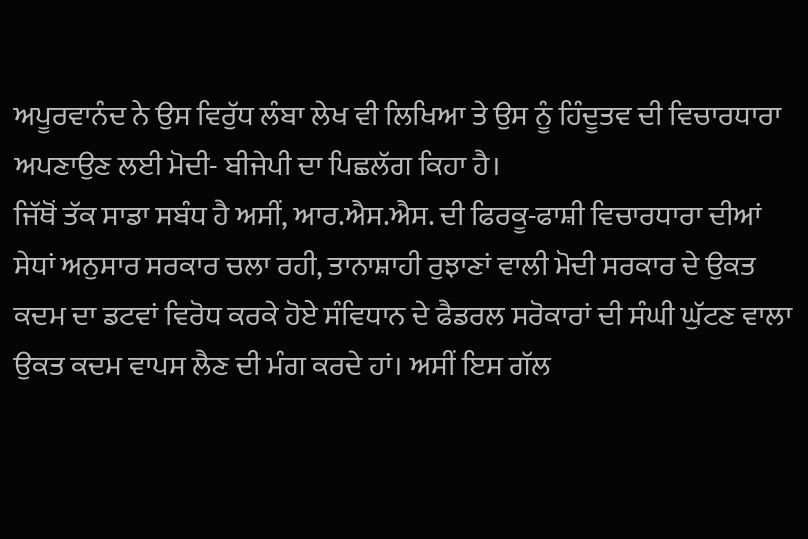ਅਪੂਰਵਾਨੰਦ ਨੇ ਉਸ ਵਿਰੁੱਧ ਲੰਬਾ ਲੇਖ ਵੀ ਲਿਖਿਆ ਤੇ ਉਸ ਨੂੰ ਹਿੰਦੂਤਵ ਦੀ ਵਿਚਾਰਧਾਰਾ ਅਪਣਾਉਣ ਲਈ ਮੋਦੀ- ਬੀਜੇਪੀ ਦਾ ਪਿਛਲੱਗ ਕਿਹਾ ਹੈ।
ਜਿੱਥੋਂ ਤੱਕ ਸਾਡਾ ਸਬੰਧ ਹੈ ਅਸੀਂ, ਆਰ.ਐਸ.ਐਸ. ਦੀ ਫਿਰਕੂ-ਫਾਸ਼ੀ ਵਿਚਾਰਧਾਰਾ ਦੀਆਂ ਸੇਧਾਂ ਅਨੁਸਾਰ ਸਰਕਾਰ ਚਲਾ ਰਹੀ, ਤਾਨਾਸ਼ਾਹੀ ਰੁਝਾਣਾਂ ਵਾਲੀ ਮੋਦੀ ਸਰਕਾਰ ਦੇ ਉਕਤ ਕਦਮ ਦਾ ਡਟਵਾਂ ਵਿਰੋਧ ਕਰਕੇ ਹੋਏ ਸੰਵਿਧਾਨ ਦੇ ਫੈਡਰਲ ਸਰੋਕਾਰਾਂ ਦੀ ਸੰਘੀ ਘੁੱਟਣ ਵਾਲਾ ਉਕਤ ਕਦਮ ਵਾਪਸ ਲੈਣ ਦੀ ਮੰਗ ਕਰਦੇ ਹਾਂ। ਅਸੀਂ ਇਸ ਗੱਲ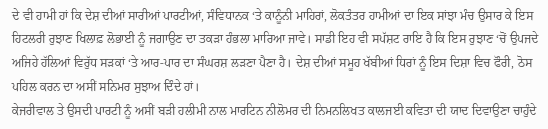ਦੇ ਵੀ ਹਾਮੀ ਹਾਂ ਕਿ ਦੇਸ਼ ਦੀਆਂ ਸਾਰੀਆਂ ਪਾਰਟੀਆਂ, ਸੰਵਿਧਾਨਕ ‘ਤੇ ਕਾਨੂੰਨੀ ਮਾਹਿਰਾਂ, ਲੋਕਤੰਤਰ ਹਾਮੀਆਂ ਦਾ ਇਕ ਸਾਂਝਾ ਮੰਚ ਉਸਾਰ ਕੇ ਇਸ ਹਿਟਲਰੀ ਰੁਝਾਣ ਖਿਲਾਫ਼ ਲੋਭਾਈ ਨੂੰ ਜਗਾਉਣ ਦਾ ਤਕੜਾ ਹੰਭਲਾ ਮਾਰਿਆ ਜਾਵੇ। ਸਾਡੀ ਇਹ ਵੀ ਸਪੱਸ਼ਟ ਰਾਇ ਹੈ ਕਿ ਇਸ ਰੁਝਾਣ ‘ਚੋਂ ਉਪਜਦੇ ਅਜਿਹੇ ਹੱਲਿਆਂ ਵਿਰੁੱਧ ਸੜਕਾਂ ‘ਤੇ ਆਰ-ਪਾਰ ਦਾ ਸੰਘਰਸ਼ ਲੜਣਾ ਪੈਣਾ ਹੈ। ਦੇਸ਼ ਦੀਆਂ ਸਮੂਹ ਖੱਬੀਆਂ ਧਿਰਾਂ ਨੂੰ ਇਸ ਦਿਸ਼ਾ ਵਿਚ ਫੌਰੀ, ਠੋਸ ਪਹਿਲ ਕਰਨ ਦਾ ਅਸੀਂ ਸਨਿਮਰ ਸੁਝਾਅ ਦਿੰਦੇ ਹਾਂ।
ਕੇਜਰੀਵਾਲ ਤੇ ਉਸਦੀ ਪਾਰਟੀ ਨੂੰ ਅਸੀਂ ਬੜੀ ਹਲੀਮੀ ਨਾਲ ਮਾਰਟਿਨ ਨੀਲੋਮਰ ਦੀ ਨਿਮਨਲਿਖਤ ਕਾਲਜਈ ਕਵਿਤਾ ਦੀ ਯਾਦ ਦਿਵਾਉਣਾ ਚਾਹੁੰਦੇ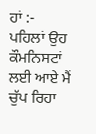ਹਾਂ :-
ਪਹਿਲਾਂ ਉਹ ਕੌਮਨਿਸਟਾਂ ਲਈ ਆਏ ਮੈਂ ਚੁੱਪ ਰਿਹਾ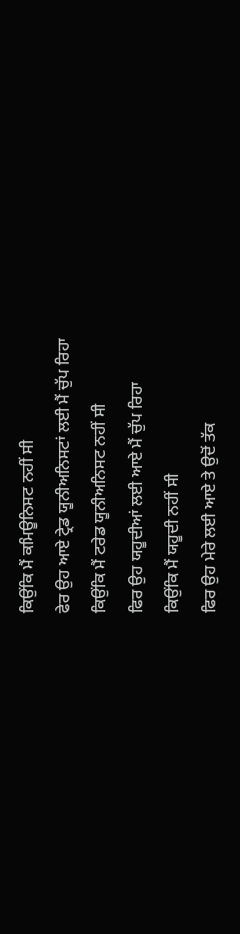ਕਿਉਂਕਿ ਮੈਂ ਕਮਿਊਨਿਸਟ ਨਹੀਂ ਸੀ
ਫੇਰ ਉਹ ਆਏ ਟ੍ਰੇਡ ਯੂਨੀਅਨਿਸਟਾਂ ਲਈ ਮੈਂ ਚੁੱਪ ਰਿਹਾ
ਕਿਉਂਕਿ ਮੈਂ ਟਰੇਡ ਯੂਨੀਅਨਿਸਟ ਨਹੀਂ ਸੀ
ਫਿਰ ਉਹ ਯਹੂਦੀਆਂ ਲਈ ਆਏ ਮੈਂ ਚੁੱਪ ਰਿਹਾ
ਕਿਉਂਕਿ ਮੈਂ ਯਹੂਦੀ ਨਹੀਂ ਸੀ
ਫਿਰ ਉਹ ਮੇਰੇ ਲਈ ਆਏ ਤੇ ਉਦੋਂ ਤੱਕ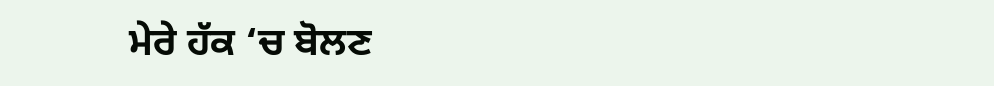ਮੇਰੇ ਹੱਕ ‘ਚ ਬੋਲਣ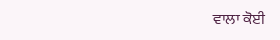ਵਾਲਾ ਕੋਈ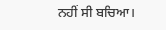ਨਹੀਂ ਸੀ ਬਚਿਆ।